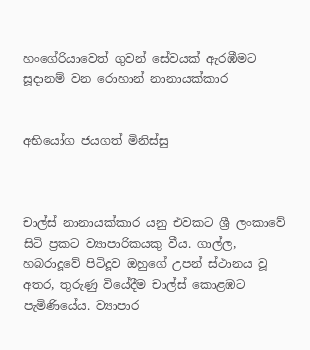හංගේරියාවෙත් ගුවන් සේවයක් ඇරඹීමට සූදානම් වන රොහාන් නානායක්කාර


අභියෝග ජයගත් මිනිස්සු



චාල්ස් නානායක්කාර යනු එවකට ශ්‍රී ලංකාවේ සිටි ප්‍රකට ව්‍යාපාරිකයකු වීය. ගාල්ල, හබරාදූවේ පිටිදූව ඔහුගේ උපන් ස්ථානය වූ අතර, තුරුණු වියේදීම චාල්ස් කොළඹට පැමිණියේය. ව්‍යාපාර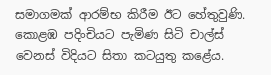සමාගමක් ආරම්භ කිරීම ඊට හේතුවුණි. කොළඹ පදිංචියට පැමිණ සිටි චාල්ස් වෙනස් විදියට සිතා කටයුතු කළේය.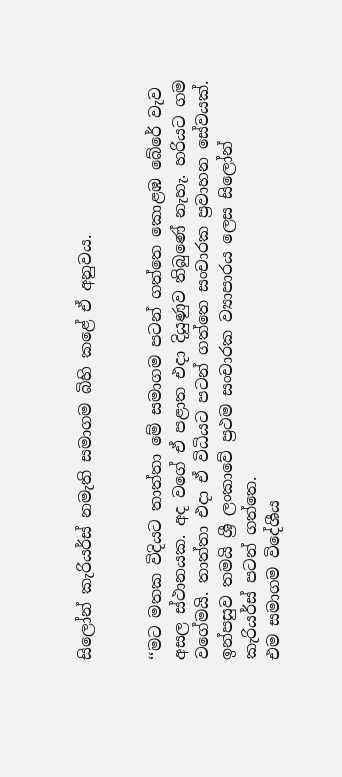සිලෝන් කැරියර්ස් නමැති සමාගම බිහි කළේ ඒ අනුවය.


‘‘මට මතක විදියට තාත්තා මේ සමාගම පටන් ගත්තෙ කොළඹ බේරේ වැව අසල ස්ථානයක. අද වගේ ඒ පළාත එදා දියුණුව තිබුණේ නැහැ. හරියට ගම වගේමයි. තාත්තා එදා ඒ විධියට පටන් ගත්තෙ සංචාරක ප්‍රවාහන සේවයක්. ඉන්පසුව තමයි ශ්‍රී ලංකාවේ ප්‍රථම සංචාරක ව්‍යාපාරය ලෙස සිලෝන් කැරියර්ස් පටන් ගත්තෙ.
එම සමාගම විදේශීය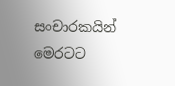සංචාරකයින් මෙරටට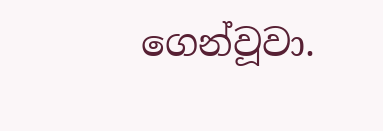ගෙන්වූවා.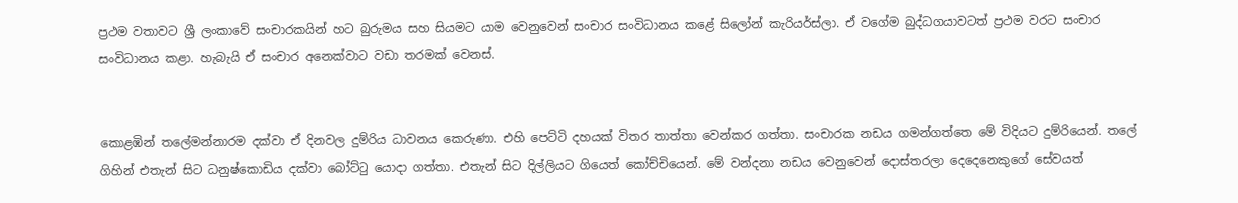ප්‍රථම වතාවට ශ්‍රී ලංකාවේ සංචාරකයින් හට බුරුමය සහ සියමට යාම වෙනුවෙන් සංචාර සංවිධානය කළේ සිලෝන් කැරියර්ස්ලා. ඒ වගේම බුද්ධගයාවටත් ප්‍රථම වරට සංචාර සංවිධානය කළා. හැබැයි ඒ සංචාර අනෙක්වාට වඩා තරමක් වෙනස්.


කොළඹින් තලේමන්නාරම දක්වා ඒ දිනවල දුම්රිය ධාවනය කෙරුණා. එහි පෙට්ටි දහයක් විතර තාත්තා වෙන්කර ගත්තා. සංචාරක නඩය ගමන්ගත්තෙ මේ විදියට දුම්රියෙන්. තලේ ගිහින් එතැන් සිට ධනුෂ්කොඩිය දක්වා බෝට්ටු යොදා ගත්තා. එතැන් සිට දිල්ලියට ගියෙත් කෝච්චියෙන්. මේ වන්දනා නඩය වෙනුවෙන් දොස්තරලා දෙදෙනෙකුගේ සේවයත්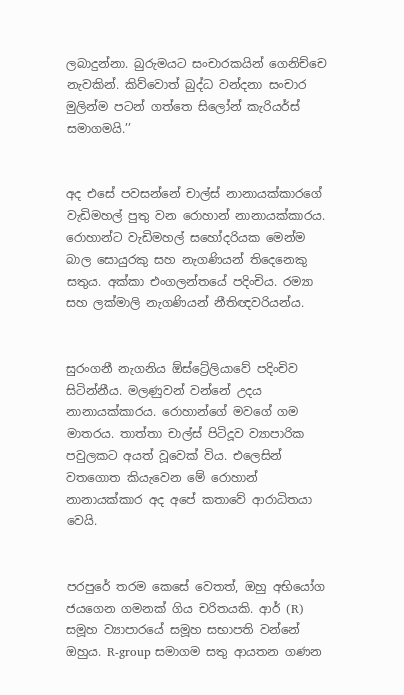ලබාදුන්නා. බුරුමයට සංචාරකයින් ගෙනිච්චෙ නැවකින්. කිව්වොත් බුද්ධ වන්දනා සංචාර මුලින්ම පටන් ගත්තෙ සිලෝන් කැරියර්ස් සමාගමයි.’’


අද එසේ පවසන්නේ චාල්ස් නානායක්කාරගේ වැඩිමහල් පුතු වන රොහාන් නානායක්කාරය. රොහාන්ට වැඩිමහල් සහෝදරියක මෙන්ම බාල සොයුරකු සහ නැගණියන් තිදෙනෙකු සතුය. අක්කා එංගලන්තයේ පදිංචිය. රම්‍යා සහ ලක්මාලි නැගණියන් නීතිඥවරියන්ය.


සුරංගනී නැගනිය ඕස්ට්‍රේලියාවේ පදිංචිව සිටින්නීය. මලණුවන් වන්නේ උදය නානායක්කාරය. රොහාන්ගේ මවගේ ගම මාතරය. තාත්තා චාල්ස් පිටිදූව ව්‍යාපාරික පවුලකට අයත් වූවෙක් විය. එලෙසින් වතගොත කියැවෙන මේ රොහාන් නානායක්කාර අද අපේ කතාවේ ආරාධිතයා වෙයි.


පරපුරේ තරම කෙසේ වෙතත්, ඔහු අභියෝග ජයගෙන ගමනක් ගිය චරිතයකි. ආර් (R) සමූහ ව්‍යාපාරයේ සමූහ සභාපති වන්නේ ඔහුය. R-group සමාගම සතු ආයතන ගණන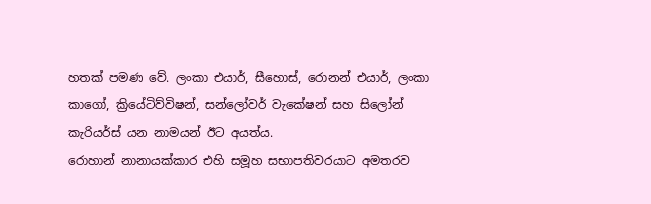හතක් පමණ වේ. ලංකා එයාර්, සීහොස්, රොනන් එයාර්, ලංකා කාගෝ, ක්‍රියේටිව්විෂන්, සන්ලෝවර් වැකේෂන් සහ සිලෝන් කැරියර්ස් යන නාමයන් ඊට අයත්ය.
රොහාන් නානායක්කාර එහි සමූහ සභාපතිවරයාට අමතරව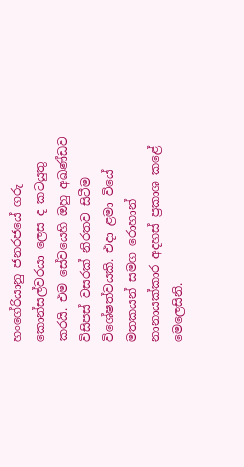හංගේරියානු ජනරජයේ ගරු කොන්සල්වරයා ලෙස ද කටයුතු කරයි. එම සේවයෙහි ඔහු අඛණ්ඩව විසිපස් වසරක් නිරතව සිටීම විශේෂත්වයකි. එදා ළමා වියේ මතකයන් සමග රොහාන් නානායක්කාර අදහස් ප්‍රකාශ කළේ මෙලෙසිනි.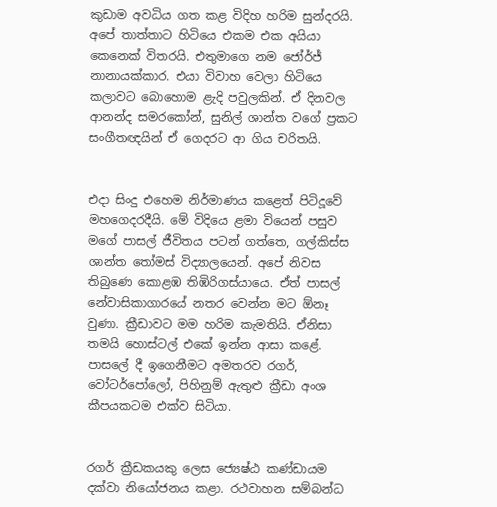කුඩාම අවධිය ගත කළ විදිහ හරිම සුන්දරයි. අපේ තාත්තාට හිටියෙ එකම එක අයියා කෙනෙක් විතරයි. එතුමාගෙ නම ජෝර්ජ් නානායක්කාර. එයා විවාහ වෙලා හිටියෙ කලාවට බොහොම ළැදි පවුලකින්. ඒ දිනවල ආනන්ද සමරකෝන්, සුනිල් ශාන්ත වගේ ප්‍රකට සංගීතඥයින් ඒ ගෙදරට ආ ගිය චරිතයි.


එදා සිංදු එහෙම නිර්මාණය කළෙත් පිටිදූවේ මහගෙදරදීයි. මේ විදියෙ ළමා වියෙන් පසුව මගේ පාසල් ජීවිතය පටන් ගත්තෙ, ගල්කිස්ස ශාන්ත තෝමස් විද්‍යාලයෙන්. අපේ නිවස තිබුණෙ කොළඹ තිඹිරිගස්යායෙ. ඒත් පාසල් නේවාසිකාගාරයේ නතර වෙන්න මට ඕනෑ වුණා. ක්‍රීඩාවට මම හරිම කැමතියි. ඒනිසා තමයි හොස්ටල් එකේ ඉන්න ආසා කළේ. පාසලේ දී ඉගෙනීමට අමතරව රගර්, වෝටර්පෝලෝ, පිහිනුම් ඇතුළු ක්‍රීඩා අංශ කීපයකටම එක්ව සිටියා.


රගර් ක්‍රීඩකයකු ලෙස ජ්‍යෙෂ්ඨ කණ්ඩායම දක්වා නියෝජනය කළා. රථවාහන සම්බන්ධ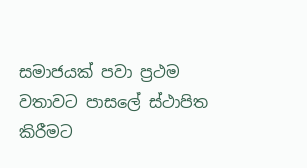සමාජයක් පවා ප්‍රථම වතාවට පාසලේ ස්ථාපිත කිරීමට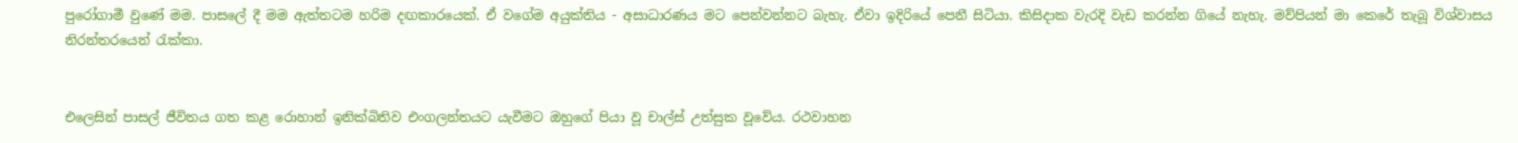පුරෝගාමී වුණේ මම. පාසලේ දී මම ඇත්තටම හරිම දඟකාරයෙක්. ඒ වගේම අයුක්තිය - අසාධාරණය මට පෙන්වන්නට බැහැ. ඒවා ඉදිරියේ පෙනී සිටියා. කිසිදාක වැරදි වැඩ කරන්න ගියේ නැහැ. මව්පියන් මා කෙරේ තැබූ විශ්වාසය නිරන්තරයෙන් රැක්කා.


එලෙසින් පාසල් ජීවිතය ගත කළ රොහාන් ඉනික්බිතිව එංගලන්තයට යැවීමට ඔහුගේ පියා වූ චාල්ස් උත්සුක වූවේය. රථවාහන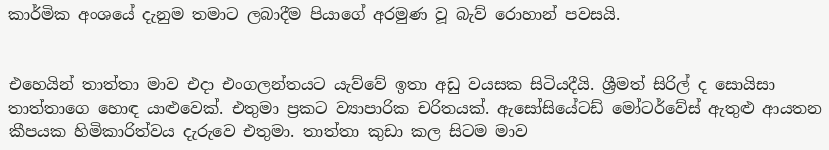කාර්මික අංශයේ දැනුම තමාට ලබාදීම පියාගේ අරමුණ වූ බැව් රොහාන් පවසයි.


එහෙයින් තාත්තා මාව එදා එංගලන්තයට යැව්වේ ඉතා අඩු වයසක සිටියදීයි. ශ්‍රීමත් සිරිල් ද සොයිසා තාත්තාගෙ හොඳ යාළුවෙක්. එතුමා ප්‍රකට ව්‍යාපාරික චරිතයක්. ඇසෝසියේටඩ් මෝටර්වේස් ඇතුළු ආයතන කීපයක හිමිකාරිත්වය දැරුවෙ එතුමා. තාත්තා කුඩා කල සිටම මාව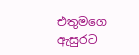එතුමගෙ ඇසුරට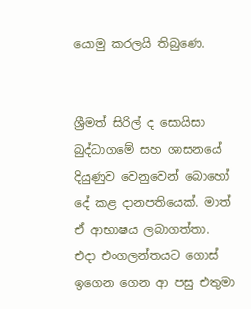යොමු කරලයි තිබුණෙ.


ශ්‍රීමත් සිරිල් ද සොයිසා බුද්ධාගමේ සහ ශාසනයේ දියුණුව වෙනුවෙන් බොහෝ දේ කළ දානපතියෙක්. මාත් ඒ ආභාෂය ලබාගත්තා. එදා එංගලන්තයට ගොස් ඉගෙන ගෙන ආ පසු එතුමා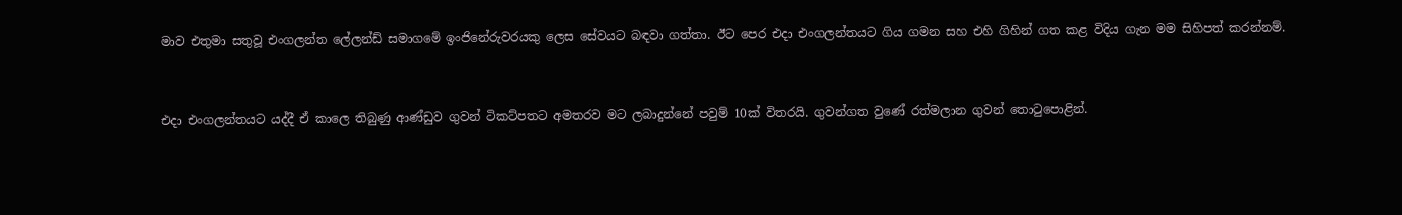මාව එතුමා සතුවූ එංගලන්ත ලේලන්ඩ් සමාගමේ ඉංජිනේරුවරයකු ලෙස සේවයට බඳවා ගත්තා. ඊට පෙර එදා එංගලන්තයට ගිය ගමන සහ එහි ගිහින් ගත කළ විදිය ගැන මම සිහිපත් කරන්නම්.


එදා එංගලන්තයට යද්දී ඒ කාලෙ තිබුණු ආණ්ඩුව ගුවන් ටිකට්පතට අමතරව මට ලබාදුන්නේ පවුම් 10ක් විතරයි. ගුවන්ගත වුණේ රත්මලාන ගුවන් තොටුපොළින්.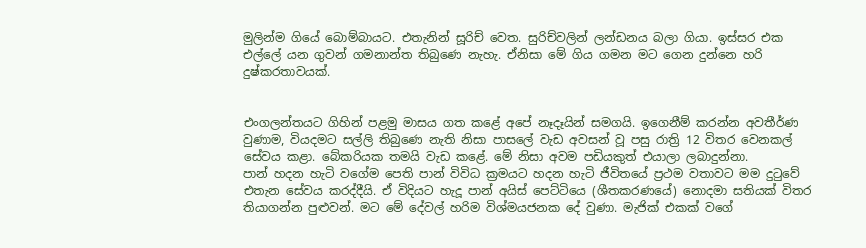මුලින්ම ගියේ බොම්බායට. එතැනින් සූරිච් වෙත. සුරිච්වලින් ලන්ඩනය බලා ගියා. ඉස්සර එක එල්ලේ යන ගුවන් ගමනාන්ත තිබුණෙ නැහැ. ඒනිසා මේ ගිය ගමන මට ගෙන දුන්නෙ හරි දුෂ්කරතාවයක්.


එංගලන්තයට ගිහින් පළමු මාසය ගත කළේ අපේ නෑදෑයින් සමගයි. ඉගෙනීම් කරන්න අවතීර්ණ වුණාම, වියදමට සල්ලි තිබුණෙ නැති නිසා පාසලේ වැඩ අවසන් වූ පසු රාත්‍රි 12 විතර වෙනකල් සේවය කළා. බේකරියක තමයි වැඩ කළේ. මේ නිසා අවම පඩියකුත් එයාලා ලබාදුන්නා.
පාන් හදන හැටි වගේම පෙති පාන් විවිධ ක්‍රමයට හදන හැටි ජීවිතයේ ප්‍රථම වතාවට මම දුටුවේ එතැන සේවය කරද්දීයි. ඒ විදියට හැදූ පාන් අයිස් පෙට්ටියෙ (ශීතකරණයේ) නොදමා සතියක් විතර තියාගන්න පුළුවන්. මට මේ දේවල් හරිම විශ්මයජනක දේ වුණා. මැජික් එකක් වගේ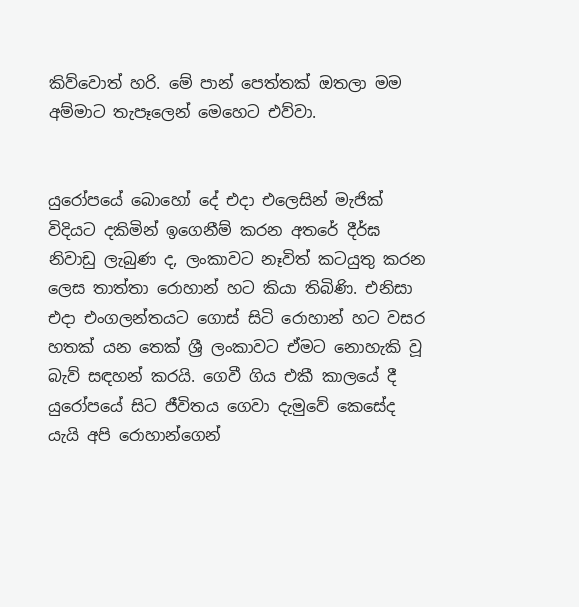කිව්වොත් හරි. මේ පාන් පෙත්තක් ඔතලා මම අම්මාට තැපෑලෙන් මෙහෙට එව්වා.


යුරෝපයේ බොහෝ දේ එදා එලෙසින් මැජික් විදියට දකිමින් ඉගෙනීම් කරන අතරේ දීර්ඝ නිවාඩු ලැබුණ ද, ලංකාවට නෑවිත් කටයුතු කරන ලෙස තාත්තා රොහාන් හට කියා තිබිණි. එනිසා එදා එංගලන්තයට ගොස් සිටි රොහාන් හට වසර හතක් යන තෙක් ශ්‍රී ලංකාවට ඒමට නොහැකි වූ බැව් සඳහන් කරයි. ගෙවී ගිය එකී කාලයේ දී යුරෝපයේ සිට ජීවිතය ගෙවා දැමුවේ කෙසේද යැයි අපි රොහාන්ගෙන්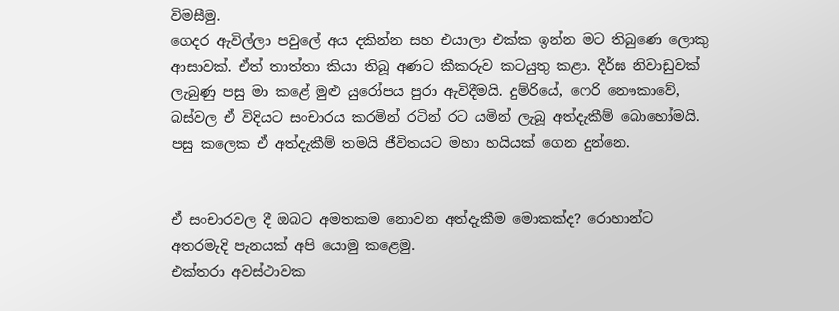විමසීමු.
ගෙදර ඇවිල්ලා පවුලේ අය දකින්න සහ එයාලා එක්ක ඉන්න මට තිබුණෙ ලොකු ආසාවක්. ඒත් තාත්තා කියා තිබූ අණට කීකරුව කටයුතු කළා. දීර්ඝ නිවාඩුවක් ලැබුණු පසු මා කළේ මුළු යුරෝපය පුරා ඇවිදීමයි. දුම්රියේ, ෆෙරි නෞකාවේ, බස්වල ඒ විදියට සංචාරය කරමින් රටින් රට යමින් ලැබූ අත්දැකීම් බොහෝමයි. පසු කලෙක ඒ අත්දැකීම් තමයි ජීවිතයට මහා හයියක් ගෙන දුන්නෙ.


ඒ සංචාරවල දී ඔබට අමතකම නොවන අත්දැකීම මොකක්ද? රොහාන්ට අතරමැදි පැනයක් අපි යොමු කළෙමු.
එක්තරා අවස්ථාවක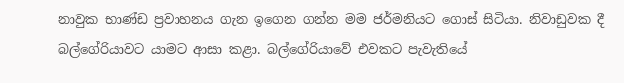නාවුක භාණ්ඩ ප්‍රවාහනය ගැන ඉගෙන ගන්න මම ජර්මනියට ගොස් සිටියා. නිවාඩුවක දී බල්ගේරියාවට යාමට ආසා කළා. බල්ගේරියාවේ එවකට පැවැතියේ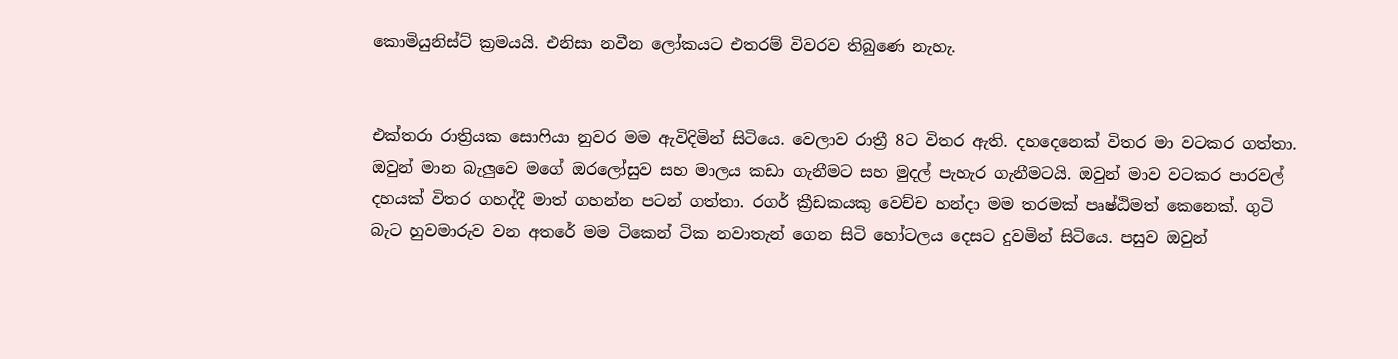කොමියුනිස්ට් ක්‍රමයයි. එනිසා නවීන ලෝකයට එතරම් විවරව තිබුණෙ නැහැ.


එක්තරා රාත්‍රියක සොෆියා නුවර මම ඇවිදිමින් සිටියෙ. වෙලාව රාත්‍රී 8ට විතර ඇති. දහදෙනෙක් විතර මා වටකර ගත්තා. ඔවුන් මාන බැලුවෙ මගේ ඔරලෝසුව සහ මාලය කඩා ගැනීමට සහ මුදල් පැහැර ගැනීමටයි. ඔවුන් මාව වටකර පාරවල් දහයක් විතර ගහද්දී මාත් ගහන්න පටන් ගත්තා. රගර් ක්‍රීඩකයකු වෙච්ච හන්දා මම තරමක් පෘෂ්ඨිමත් කෙනෙක්. ගුටි බැට හුවමාරුව වන අතරේ මම ටිකෙන් ටික නවාතැන් ගෙන සිටි හෝටලය දෙසට දුවමින් සිටියෙ. පසුව ඔවුන්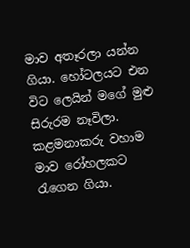මාව අතෑරලා යන්න ගියා. හෝටලයට එන විට ලෙයින් මගේ මුළු සිරුරම නෑවිලා. කළමනාකරු වහාම මාව රෝහලකට රැගෙන ගියා.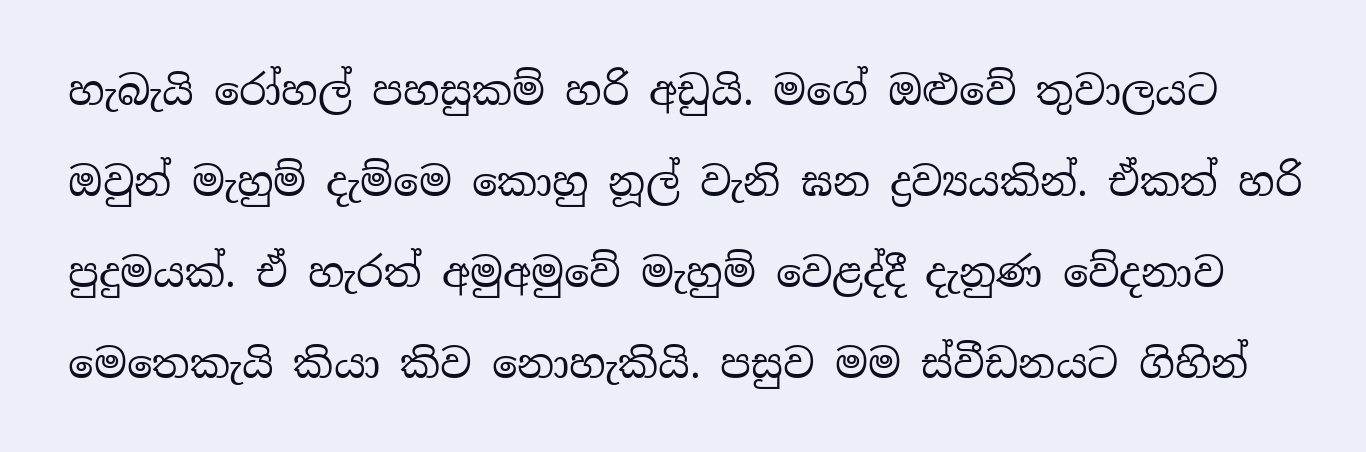හැබැයි රෝහල් පහසුකම් හරි අඩුයි. මගේ ඔළුවේ තුවාලයට ඔවුන් මැහුම් දැම්මෙ කොහු නූල් වැනි ඝන ද්‍රව්‍යයකින්. ඒකත් හරි පුදුමයක්. ඒ හැරත් අමුඅමුවේ මැහුම් වෙළද්දී දැනුණ වේදනාව මෙතෙකැයි කියා කිව නොහැකියි. පසුව මම ස්වීඩනයට ගිහින්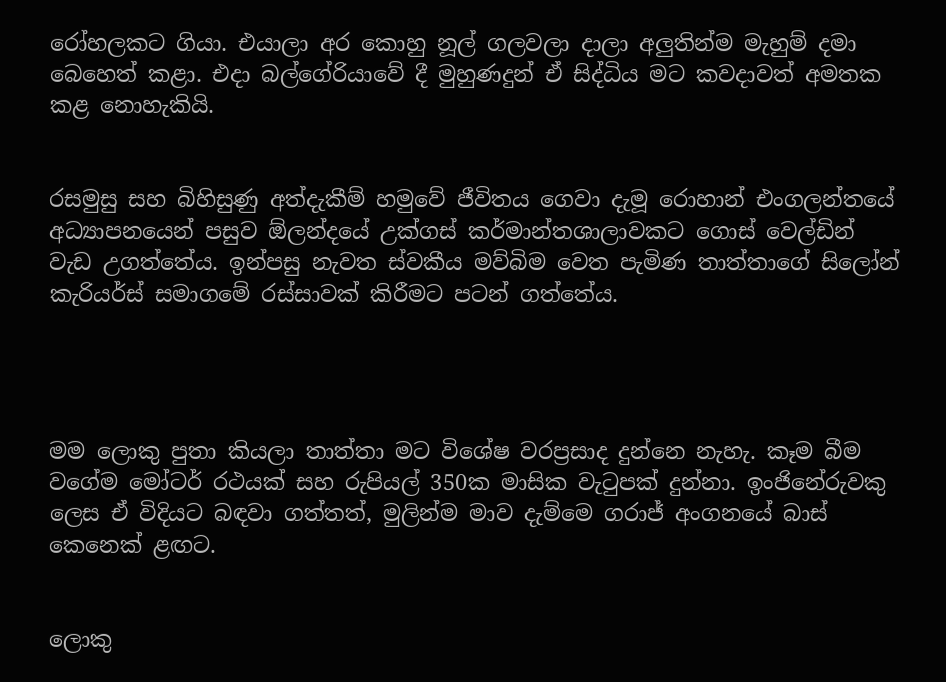රෝහලකට ගියා. එයාලා අර කොහු නූල් ගලවලා දාලා අලුතින්ම මැහුම් දමා බෙහෙත් කළා. එදා බල්ගේරියාවේ දී මුහුණදුන් ඒ සිද්ධිය මට කවදාවත් අමතක කළ නොහැකියි.


රසමුසු සහ බිහිසුණු අත්දැකීම් හමුවේ ජීවිතය ගෙවා දැමූ රොහාන් එංගලන්තයේ අධ්‍යාපනයෙන් පසුව ඕලන්දයේ උක්ගස් කර්මාන්තශාලාවකට ගොස් වෙල්ඩින් වැඩ උගත්තේය. ඉන්පසු නැවත ස්වකීය මව්බිම වෙත පැමිණ තාත්තාගේ සිලෝන් කැරියර්ස් සමාගමේ රස්සාවක් කිරීමට පටන් ගත්තේය.




මම ලොකු පුතා කියලා තාත්තා මට විශේෂ වරප්‍රසාද දුන්නෙ නැහැ. කෑම බීම වගේම මෝටර් රථයක් සහ රුපියල් 350ක මාසික වැටුපක් දුන්නා. ඉංජිනේරුවකු ලෙස ඒ විදියට බඳවා ගත්තත්, මුලින්ම මාව දැම්මෙ ගරාජ් අංගනයේ බාස් කෙනෙක් ළඟට.


ලොකු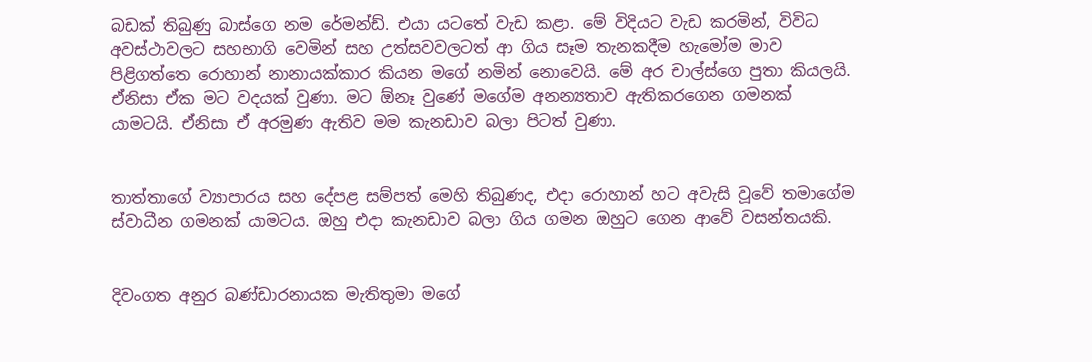බඩක් තිබුණු බාස්ගෙ නම රේමන්ඩ්. එයා යටතේ වැඩ කළා. මේ විදියට වැඩ කරමින්, විවිධ අවස්ථාවලට සහභාගි වෙමින් සහ උත්සවවලටත් ආ ගිය සෑම තැනකදීම හැමෝම මාව පිළිගත්තෙ රොහාන් නානායක්කාර කියන මගේ නමින් නොවෙයි. මේ අර චාල්ස්ගෙ පුතා කියලයි. ඒනිසා ඒක මට වදයක් වුණා. මට ඕනෑ වුණේ මගේම අනන්‍යතාව ඇතිකරගෙන ගමනක් යාමටයි. ඒනිසා ඒ අරමුණ ඇතිව මම කැනඩාව බලා පිටත් වුණා.


තාත්තාගේ ව්‍යාපාරය සහ දේපළ සම්පත් මෙහි තිබුණද, එදා රොහාන් හට අවැසි වූවේ තමාගේම ස්වාධීන ගමනක් යාමටය. ඔහු එදා කැනඩාව බලා ගිය ගමන ඔහුට ගෙන ආවේ වසන්තයකි.


දිවංගත අනුර බණ්ඩාරනායක මැතිතුමා මගේ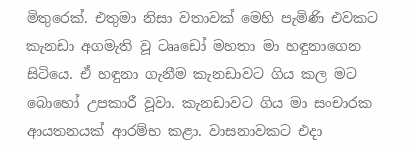මිතුරෙක්. එතුමා නිසා වතාවක් මෙහි පැමිණි එවකට කැනඩා අගමැති වූ ටෲඩෝ මහතා මා හඳුනාගෙන සිටියෙ. ඒ හඳුනා ගැනීම කැනඩාවට ගිය කල මට බොහෝ උපකාරී වූවා. කැනඩාවට ගිය මා සංචාරක ආයතනයක් ආරම්භ කළා. වාසනාවකට එදා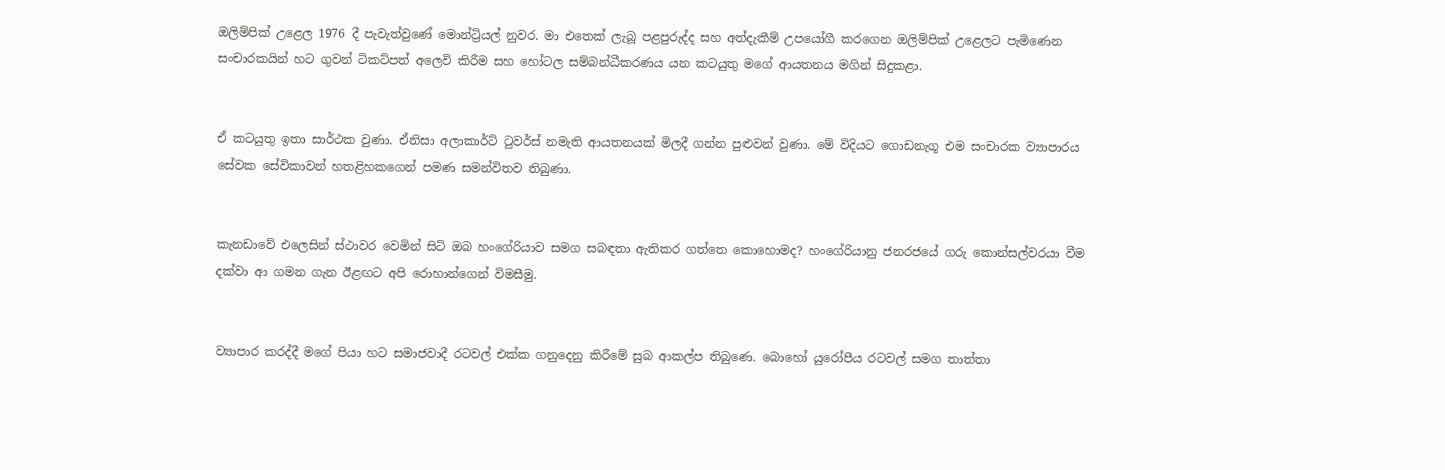ඔලිම්පික් උළෙල 1976 දී පැවැත්වුණේ මොන්ට්‍රියල් නුවර. මා එතෙක් ලැබූ පළපුරුද්ද සහ අත්දැකීම් උපයෝගී කරගෙන ඔලිම්පික් උළෙලට පැමිණෙන සංචාරකයින් හට ගුවන් ටිකට්පත් අලෙවි කිරීම සහ හෝටල සම්බන්ධීකරණය යන කටයුතු මගේ ආයතනය මගින් සිදුකළා.


ඒ කටයුතු ඉතා සාර්ථක වුණා. ඒනිසා අලාකාර්ට් ටුවර්ස් නමැති ආයතනයක් මිලදී ගන්න පුළුවන් වුණා. මේ විදියට ගොඩනැගූ එම සංචාරක ව්‍යාපාරය සේවක සේවිකාවන් හතළිහකගෙන් පමණ සමන්විතව තිබුණා.


කැනඩාවේ එලෙසින් ස්ථාවර වෙමින් සිටි ඔබ හංගේරියාව සමග සබඳතා ඇතිකර ගත්තෙ කොහොමද? හංගේරියානු ජනරජයේ ගරු කොන්සල්වරයා වීම දක්වා ආ ගමන ගැන ඊළඟට අපි රොහාන්ගෙන් විමසීමු.


ව්‍යාපාර කරද්දී මගේ පියා හට සමාජවාදී රටවල් එක්ක ගනුදෙනු කිරීමේ සුබ ආකල්ප තිබුණෙ. බොහෝ යුරෝපීය රටවල් සමග තාත්තා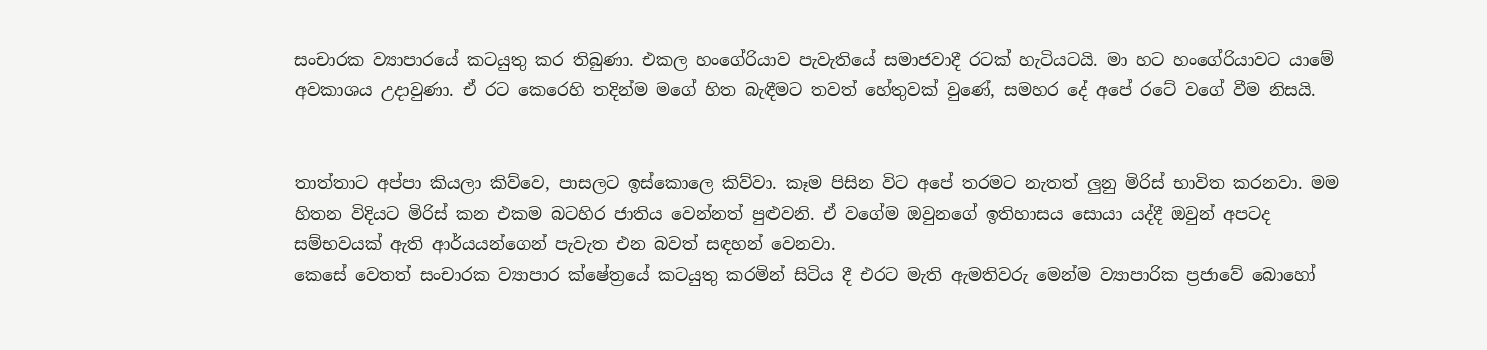සංචාරක ව්‍යාපාරයේ කටයුතු කර තිබුණා. එකල හංගේරියාව පැවැතියේ සමාජවාදී රටක් හැටියටයි. මා හට හංගේරියාවට යාමේ අවකාශය උදාවුණා. ඒ රට කෙරෙහි තදින්ම මගේ හිත බැඳීමට තවත් හේතුවක් වුණේ, සමහර දේ අපේ රටේ වගේ වීම නිසයි.


තාත්තාට අප්පා කියලා කිව්වෙ, පාසලට ඉස්කොලෙ කිව්වා. කෑම පිසින විට අපේ තරමට නැතත් ලුනු මිරිස් භාවිත කරනවා. මම හිතන විදියට මිරිස් කන එකම බටහිර ජාතිය වෙන්නත් පුළුවනි. ඒ වගේම ඔවුනගේ ඉතිහාසය සොයා යද්දී ඔවුන් අපටද සම්භවයක් ඇති ආර්යයන්ගෙන් පැවැත එන බවත් සඳහන් වෙනවා.
කෙසේ වෙතත් සංචාරක ව්‍යාපාර ක්ෂේත්‍රයේ කටයුතු කරමින් සිටිය දී එරට මැති ඇමතිවරු මෙන්ම ව්‍යාපාරික ප්‍රජාවේ බොහෝ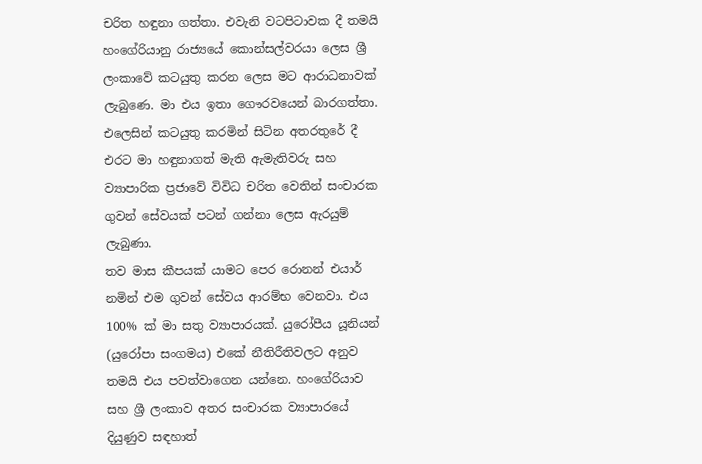චරිත හඳුනා ගත්තා. එවැනි වටපිටාවක දී තමයි හංගේරියානු රාජ්‍යයේ කොන්සල්වරයා ලෙස ශ්‍රී ලංකාවේ කටයුතු කරන ලෙස මට ආරාධනාවක් ලැබුණෙ. මා එය ඉතා ගෞරවයෙන් බාරගත්තා. එලෙසින් කටයුතු කරමින් සිටින අතරතුරේ දී එරට මා හඳුනාගත් මැති ඇමැතිවරු සහ ව්‍යාපාරික ප්‍රජාවේ විවිධ චරිත වෙතින් සංචාරක ගුවන් සේවයක් පටන් ගන්නා ලෙස ඇරයුම් ලැබුණා.
තව මාස කීපයක් යාමට පෙර රොනන් එයාර් නමින් එම ගුවන් සේවය ආරම්භ වෙනවා. එය 100% ක් මා සතු ව්‍යාපාරයක්. යුරෝපීය යූනියන් (යුරෝපා සංගමය) එකේ නීතිරීතිවලට අනුව තමයි එය පවත්වාගෙන යන්නෙ. හංගේරියාව සහ ශ්‍රී ලංකාව අතර සංචාරක ව්‍යාපාරයේ දියුණුව සඳහාත්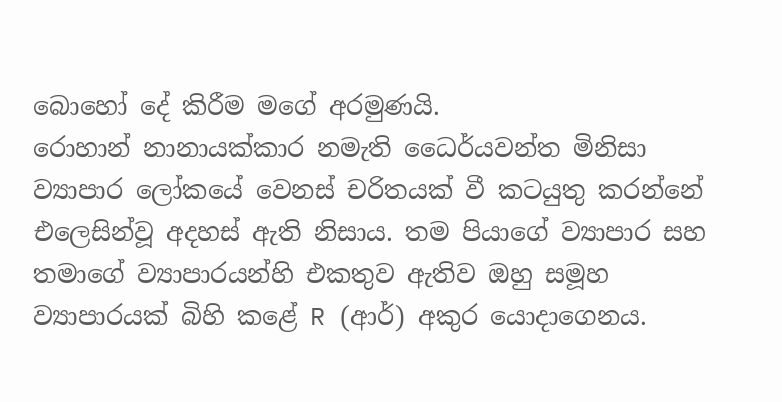බොහෝ දේ කිරීම මගේ අරමුණයි.
රොහාන් නානායක්කාර නමැති ධෛර්යවන්ත මිනිසා ව්‍යාපාර ලෝකයේ වෙනස් චරිතයක් වී කටයුතු කරන්නේ එලෙසින්වූ අදහස් ඇති නිසාය. තම පියාගේ ව්‍යාපාර සහ තමාගේ ව්‍යාපාරයන්හි එකතුව ඇතිව ඔහු සමූහ ව්‍යාපාරයක් බිහි කළේ R (ආර්) අකුර යොදාගෙනය.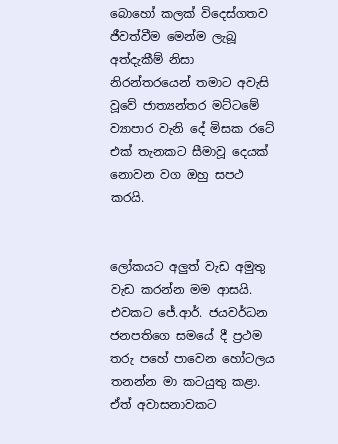බොහෝ කලක් විදෙස්ගතව ජීවත්වීම මෙන්ම ලැබූ අත්දැකීම් නිසා නිරන්තරයෙන් තමාට අවැසි වූවේ ජාත්‍යන්තර මට්ටමේ ව්‍යාපාර වැනි දේ මිසක රටේ එක් තැනකට සීමාවූ දෙයක් නොවන වග ඔහු සපථ කරයි.


ලෝකයට අලුත් වැඩ අමුතු වැඩ කරන්න මම ආසයි. එවකට ජේ.ආර්. ජයවර්ධන ජනපතිගෙ සමයේ දී ප්‍රථම තරු පහේ පාවෙන හෝටලය තනන්න මා කටයුතු කළා. ඒත් අවාසනාවකට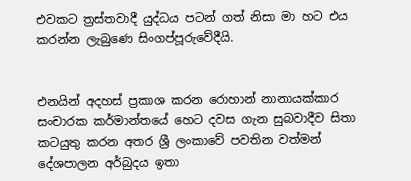එවකට ත්‍රස්තවාදී යුද්ධය පටන් ගත් නිසා මා හට එය කරන්න ලැබුණෙ සිංගප්පූරුවේදීයි.


එනයින් අදහස් ප්‍රකාශ කරන රොහාන් නානායක්කාර සංචාරක කර්මාන්තයේ හෙට දවස ගැන සුබවාදීව සිතා කටයුතු කරන අතර ශ්‍රී ලංකාවේ පවතින වත්මන් දේශපාලන අර්බුදය ඉතා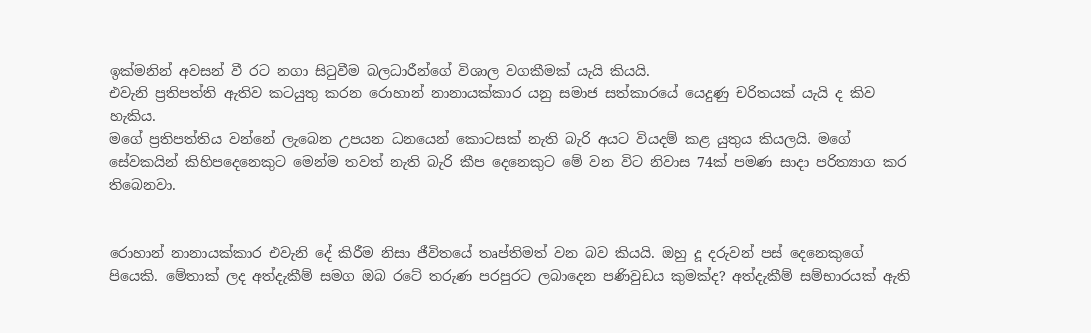ඉක්මනින් අවසන් වී රට නගා සිටුවීම බලධාරීන්ගේ විශාල වගකීමක් යැයි කියයි.
එවැනි ප්‍රතිපත්ති ඇතිව කටයුතු කරන රොහාන් නානායක්කාර යනු සමාජ සත්කාරයේ යෙදුණු චරිතයක් යැයි ද කිව හැකිය.
මගේ ප්‍රතිපත්තිය වන්නේ ලැබෙන උපයන ධනයෙන් කොටසක් නැති බැරි අයට වියදම් කළ යුතුය කියලයි. මගේ සේවකයින් කිහිපදෙනෙකුට මෙන්ම තවත් නැති බැරි කීප දෙනෙකුට මේ වන විට නිවාස 74ක් පමණ සාදා පරිත්‍යාග කර තිබෙනවා.


රොහාන් නානායක්කාර එවැනි දේ කිරීම නිසා ජීවිතයේ තෘප්තිමත් වන බව කියයි. ඔහු දූ දරුවන් පස් දෙනෙකුගේ පියෙකි. මේතාක් ලද අත්දැකීම් සමග ඔබ රටේ තරුණ පරපුරට ලබාදෙන පණිවුඩය කුමක්ද? අත්දැකීම් සම්භාරයක් ඇති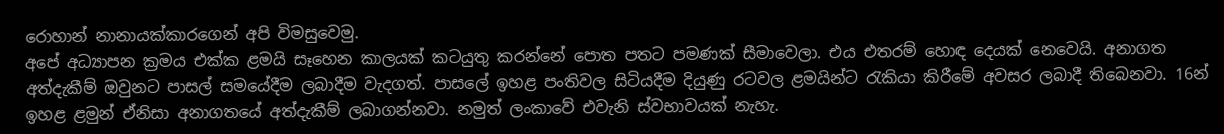රොහාන් නානායක්කාරගෙන් අපි විමසුවෙමු.
අපේ අධ්‍යාපන ක්‍රමය එක්ක ළමයි සෑහෙන කාලයක් කටයුතු කරන්නේ පොත පතට පමණක් සීමාවෙලා. එය එතරම් හොඳ දෙයක් නෙවෙයි. අනාගත අත්දැකීම් ඔවුනට පාසල් සමයේදීම ලබාදීම වැදගත්. පාසලේ ඉහළ පංතිවල සිටියදීම දියුණු රටවල ළමයින්ට රැකියා කිරීමේ අවසර ලබාදී තිබෙනවා. 16න් ඉහළ ළමුන් ඒනිසා අනාගතයේ අත්දැකීම් ලබාගන්නවා. නමුත් ලංකාවේ එවැනි ස්වභාවයක් නැහැ.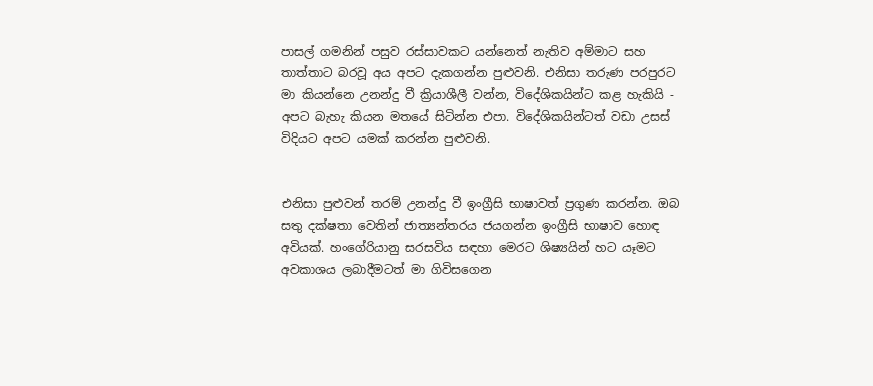පාසල් ගමනින් පසුව රස්සාවකට යන්නෙත් නැතිව අම්මාට සහ තාත්තාට බරවූ අය අපට දැකගන්න පුළුවනි. එනිසා තරුණ පරපුරට මා කියන්නෙ උනන්දු වී ක්‍රියාශීලී වන්න, විදේශිකයින්ට කළ හැකියි - අපට බැහැ කියන මතයේ සිටින්න එපා. විදේශිකයින්ටත් වඩා උසස් විදියට අපට යමක් කරන්න පුළුවනි.


එනිසා පුළුවන් තරම් උනන්දු වී ඉංග්‍රීසි භාෂාවත් ප්‍රගුණ කරන්න. ඔබ සතු දක්ෂතා වෙතින් ජාත්‍යන්තරය ජයගන්න ඉංග්‍රීසි භාෂාව හොඳ අවියක්. හංගේරියානු සරසවිය සඳහා මෙරට ශිෂ්‍යයින් හට යෑමට අවකාශය ලබාදීමටත් මා ගිවිසගෙන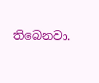තිබෙනවා.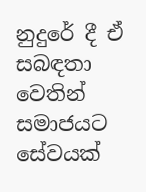නුදුරේ දී ඒ සබඳතා වෙතින් සමාජයට සේවයක්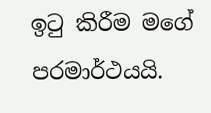ඉටු කිරීම මගේ පරමාර්ථයයි.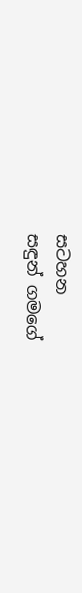සටහන
සඳුන් ගමගේ